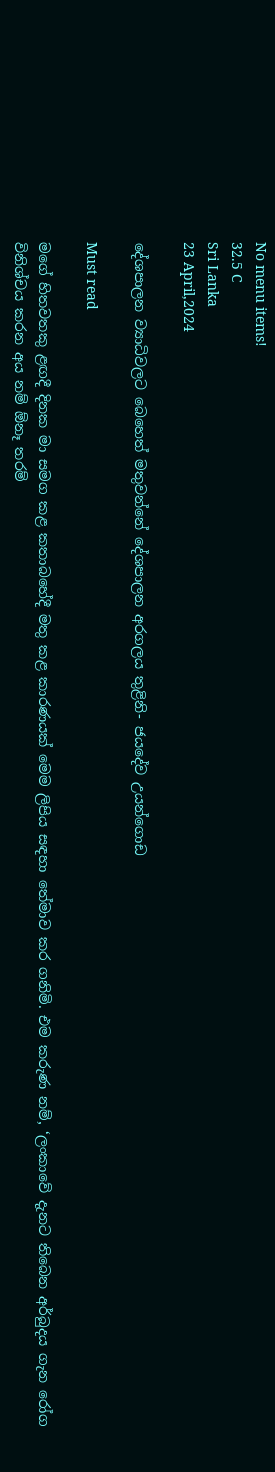No menu items!
32.5 C
Sri Lanka
23 April,2024

දේශපාලන ව්‍යාධිවලට බෙහෙත් මතුවන්නේ දේශපාලන අරගලය තුළිනි- ජයදේව උයන්ගොඩ

Must read

මගේ හිතවතකු ළඟදී දිනක මා සමග කළ කතාබහේදී මතු කළ කාරණයක් මෙම ලිපිය සඳහා තේමාව කර ගනිමි. එම කරුණ නම්, ‘ලංකාවේ දැනට තිබෙන අර්බුදය ගැන රෝග විනිශ්චය කරන අය නම් ඕනෑ තරම්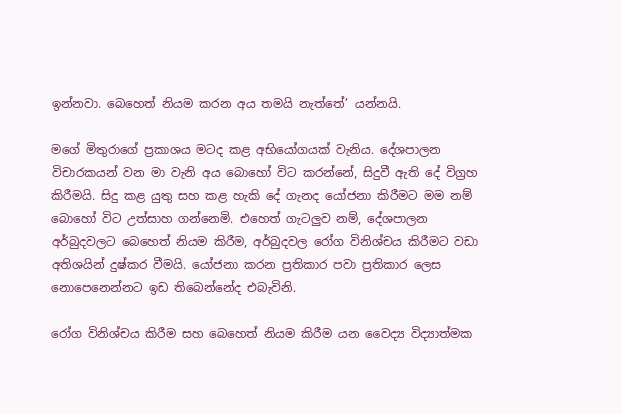ඉන්නවා. බෙහෙත් නියම කරන අය තමයි නැත්තේ’ යන්නයි.

මගේ මිතුරාගේ ප්‍රකාශය මටද කළ අභියෝගයක් වැනිය. දේශපාලන විචාරකයන් වන මා වැනි අය බොහෝ විට කරන්නේ, සිදුවී ඇති දේ විග්‍රහ කිරීමයි. සිදු කළ යුතු සහ කළ හැකි දේ ගැනද යෝජනා කිරීමට මම නම් බොහෝ විට උත්සාහ ගන්නෙමි. එහෙත් ගැටලුව නම්, දේශපාලන අර්බුදවලට බෙහෙත් නියම කිරීම, අර්බුදවල රෝග විනිශ්චය කිරීමට වඩා අතිශයින් දුෂ්කර වීමයි. යෝජනා කරන ප්‍රතිකාර පවා ප්‍රතිකාර ලෙස නොපෙනෙන්නට ඉඩ තිබෙන්නේද එබැවිනි.

රෝග විනිශ්චය කිරීම සහ බෙහෙත් නියම කිරීම යන වෛද්‍ය විද්‍යාත්මක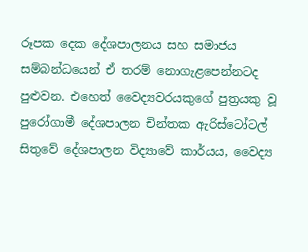රූපක දෙක දේශපාලනය සහ සමාජය සම්බන්ධයෙන් ඒ තරම් නොගැළපෙන්නටද පුළුවන. එහෙත් වෛද්‍යවරයකුගේ පුත්‍රයකු වූ පුරෝගාමී දේශපාලන චින්තක ඇරිස්ටෝටල් සිතුවේ දේශපාලන විද්‍යාවේ කාර්යය, වෛද්‍ය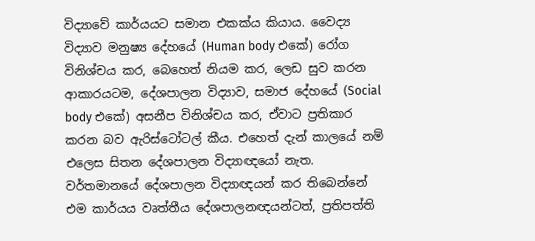විද්‍යාවේ කාර්යයට සමාන එකක්ය කියාය. වෛද්‍ය විද්‍යාව මනුෂ්‍ය දේහයේ (Human body එකේ) රෝග විනිශ්චය කර, බෙහෙත් නියම කර, ලෙඩ සුව කරන ආකාරයටම, දේශපාලන විද්‍යාව, සමාජ දේහයේ (Social body එකේ) අසනීප විනිශ්චය කර, ඒවාට ප්‍රතිකාර කරන බව ඇරිස්ටෝටල් කීය. එහෙත් දැන් කාලයේ නම් එලෙස සිතන දේශපාලන විද්‍යාඥයෝ නැත. වර්තමානයේ දේශපාලන විද්‍යාඥයන් කර තිබෙන්නේ එම කාර්යය වෘත්තීය දේශපාලනඥයන්ටත්, ප්‍රතිපත්ති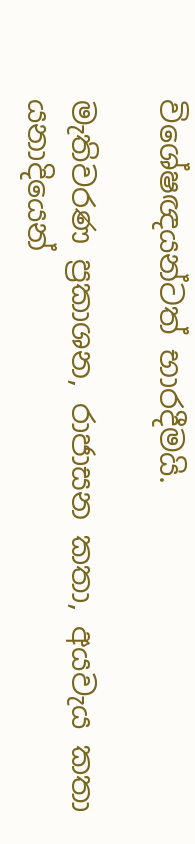විශේෂඥයන්ටත් භාරදීමයි.

මැතිවරණ ප්‍රකාශන, රාජාසන කතා, අයවැය කතා යනාදියෙන්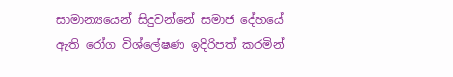සාමාන්‍යයෙන් සිදුවන්නේ සමාජ දේහයේ ඇති රෝග විශ්ලේෂණ ඉදිරිපත් කරමින්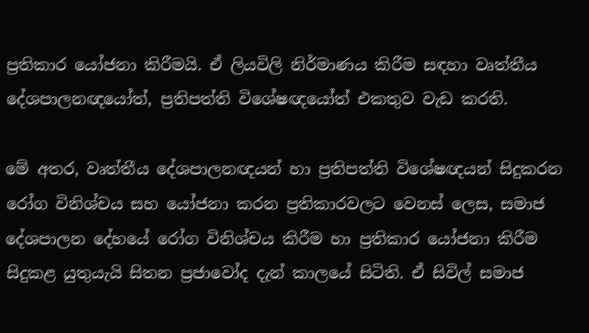ප්‍රතිකාර යෝජනා කිරීමයි. ඒ ලියවිලි නිර්මාණය කිරීම සඳහා වෘත්තීය දේශපාලනඥයෝත්, ප්‍රතිපත්ති විශේෂඥයෝත් එකතුව වැඩ කරති.

මේ අතර, වෘත්තීය දේශපාලනඥයන් හා ප්‍රතිපත්ති විශේෂඥයන් සිදුකරන රෝග විනිශ්චය සහ යෝජනා කරන ප්‍රතිකාරවලට වෙනස් ලෙස, සමාජ දේශපාලන දේහයේ රෝග විනිශ්චය කිරීම හා ප්‍රතිකාර යෝජනා කිරීම සිදුකළ යුතුයැයි සිතන ප්‍රජාවෝද දැන් කාලයේ සිටිති. ඒ සිවිල් සමාජ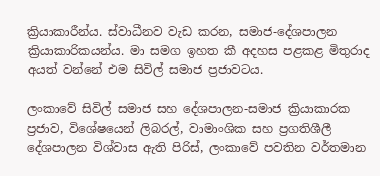ක්‍රියාකාරීන්ය. ස්වාධීනව වැඩ කරන, සමාජ-දේශපාලන ක්‍රියාකාරිකයන්ය. මා සමග ඉහත කී අදහස පළකළ මිතුරාද අයත් වන්නේ එම සිවිල් සමාජ ප්‍රජාවටය.

ලංකාවේ සිවිල් සමාජ සහ දේශපාලන-සමාජ ක්‍රියාකාරක ප්‍රජාව, විශේෂයෙන් ලිබරල්, වාමාංශික සහ ප්‍රගතිශීලී දේශපාලන විශ්වාස ඇති පිරිස්, ලංකාවේ පවතින වර්තමාන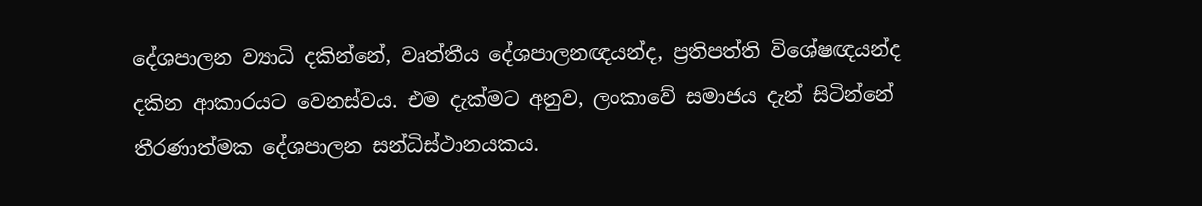දේශපාලන ව්‍යාධි දකින්නේ, වෘත්තීය දේශපාලනඥයන්ද, ප්‍රතිපත්ති විශේෂඥයන්ද දකින ආකාරයට වෙනස්වය. එම දැක්මට අනුව, ලංකාවේ සමාජය දැන් සිටින්නේ තීරණාත්මක දේශපාලන සන්ධිස්ථානයකය.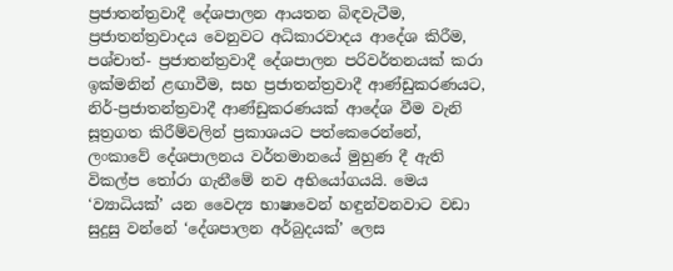ප්‍රජාතන්ත්‍රවාදී දේශපාලන ආයතන බිඳවැටීම, ප්‍රජාතන්ත්‍රවාදය වෙනුවට අධිකාරවාදය ආදේශ කිරීම, පශ්චාත්- ප්‍රජාතන්ත්‍රවාදී දේශපාලන පරිවර්තනයක් කරා ඉක්මනින් ළඟාවීම, සහ ප්‍රජාතන්ත්‍රවාදී ආණ්ඩුකරණයට, නිර්-ප්‍රජාතන්ත්‍රවාදී ආණ්ඩුකරණයක් ආදේශ වීම වැනි සූත්‍රගත කිරීම්වලින් ප්‍රකාශයට පත්කෙරෙන්නේ, ලංකාවේ දේශපාලනය වර්තමානයේ මුහුණ දී ඇති විකල්ප තෝරා ගැනීමේ නව අභියෝගයයි. මෙය ‘ව්‍යාධියක්’ යන වෛද්‍ය භාෂාවෙන් හඳුන්වනවාට වඩා සුදුසු වන්නේ ‘දේශපාලන අර්බුදයක්’ ලෙස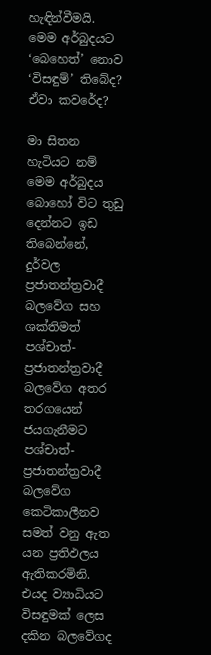හැඳින්වීමයි. මෙම අර්බුදයට ‘බෙහෙත්’ නොව ‘විසඳුම්’ තිබේද? ඒවා කවරේද?

මා සිතන හැටියට නම් මෙම අර්බුදය බොහෝ විට තුඩු දෙන්නට ඉඩ තිබෙන්නේ, දුර්වල ප්‍රජාතන්ත්‍රවාදී බලවේග සහ ශක්තිමත් පශ්චාත්- ප්‍රජාතන්ත්‍රවාදී බලවේග අතර තරගයෙන් ජයගැනීමට පශ්චාත්-ප්‍රජාතන්ත්‍රවාදී බලවේග කෙටිකාලීනව සමත් වනු ඇත යන ප්‍රතිඵලය ඇතිකරමිනි. එයද ව්‍යාධියට විසඳුමක් ලෙස දකින බලවේගද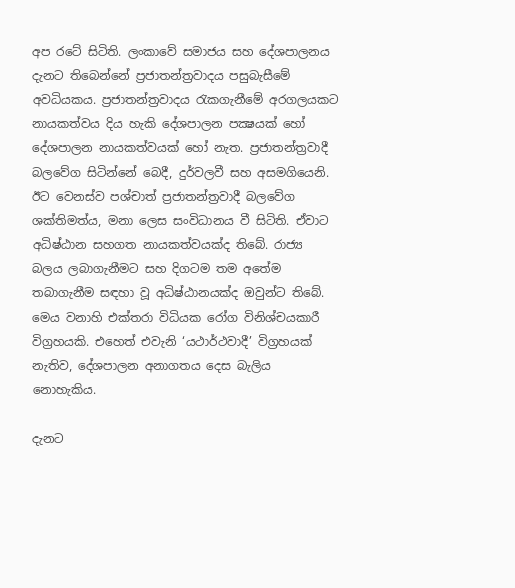අප රටේ සිටිති. ලංකාවේ සමාජය සහ දේශපාලනය දැනට තිබෙන්නේ ප්‍රජාතන්ත්‍රවාදය පසුබැසීමේ අවධියකය. ප්‍රජාතන්ත්‍රවාදය රැකගැනීමේ අරගලයකට නායකත්වය දිය හැකි දේශපාලන පක්‍ෂයක් හෝ දේශපාලන නායකත්වයක් හෝ නැත. ප්‍රජාතන්ත්‍රවාදී බලවේග සිටින්නේ බෙදී, දුර්වලවී සහ අසමගියෙනි. ඊට වෙනස්ව පශ්චාත් ප්‍රජාතන්ත්‍රවාදී බලවේග ශක්තිමත්ය, මනා ලෙස සංවිධානය වී සිටිති. ඒවාට අධිෂ්ඨාන සහගත නායකත්වයක්ද තිබේ. රාජ්‍ය බලය ලබාගැනීමට සහ දිගටම තම අතේම තබාගැනීම සඳහා වූ අධිෂ්ඨානයක්ද ඔවුන්ට තිබේ. මෙය වනාහි එක්තරා විධියක රෝග විනිශ්චයකාරී විග්‍රහයකි. එහෙත් එවැනි ‘යථාර්ථවාදී’ විග්‍රහයක් නැතිව, දේශපාලන අනාගතය දෙස බැලිය නොහැකිය.

දැනට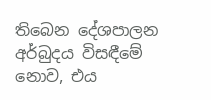තිබෙන දේශපාලන අර්බුදය විසඳීමේ නොව, එය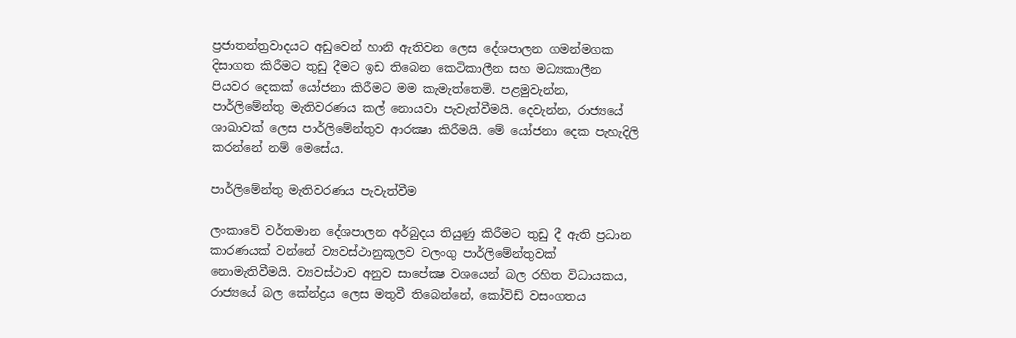ප්‍රජාතන්ත්‍රවාදයට අඩුවෙන් හානි ඇතිවන ලෙස දේශපාලන ගමන්මගක දිසාගත කිරීමට තුඩු දීමට ඉඩ තිබෙන කෙටිකාලීන සහ මධ්‍යකාලීන පියවර දෙකක් යෝජනා කිරීමට මම කැමැත්තෙමි. පළමුවැන්න, පාර්ලිමේන්තු මැතිවරණය කල් නොයවා පැවැත්වීමයි. දෙවැන්න, රාජ්‍යයේ ශාඛාවක් ලෙස පාර්ලිමේන්තුව ආරක්‍ෂා කිරීමයි. මේ යෝජනා දෙක පැහැදිලි කරන්නේ නම් මෙසේය.

පාර්ලිමේන්තු මැතිවරණය පැවැත්වීම

ලංකාවේ වර්තමාන දේශපාලන අර්බුදය තියුණු කිරීමට තුඩු දී ඇති ප්‍රධාන කාරණයක් වන්නේ ව්‍යවස්ථානුකූලව වලංගු පාර්ලිමේන්තුවක් නොමැතිවීමයි. ව්‍යවස්ථාව අනුව සාපේක්‍ෂ වශයෙන් බල රහිත විධායකය, රාජ්‍යයේ බල කේන්ද්‍රය ලෙස මතුවී තිබෙන්නේ, කෝවිඩ් වසංගතය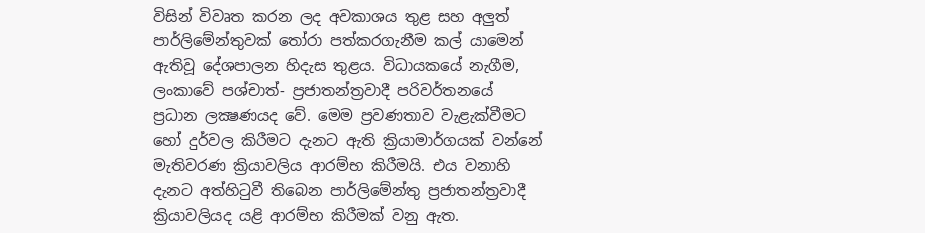විසින් විවෘත කරන ලද අවකාශය තුළ සහ අලුත් පාර්ලිමේන්තුවක් තෝරා පත්කරගැනීම කල් යාමෙන් ඇතිවූ දේශපාලන හිදැස තුළය. විධායකයේ නැගීම, ලංකාවේ පශ්චාත්- ප්‍රජාතන්ත්‍රවාදී පරිවර්තනයේ ප්‍රධාන ලක්‍ෂණයද වේ. මෙම ප්‍රවණතාව වැළැක්වීමට හෝ දුර්වල කිරීමට දැනට ඇති ක්‍රියාමාර්ගයක් වන්නේ මැතිවරණ ක්‍රියාවලිය ආරම්භ කිරීමයි. එය වනාහි දැනට අත්හිටුවී තිබෙන පාර්ලිමේන්තු ප්‍රජාතන්ත්‍රවාදී ක්‍රියාවලියද යළි ආරම්භ කිරීමක් වනු ඇත.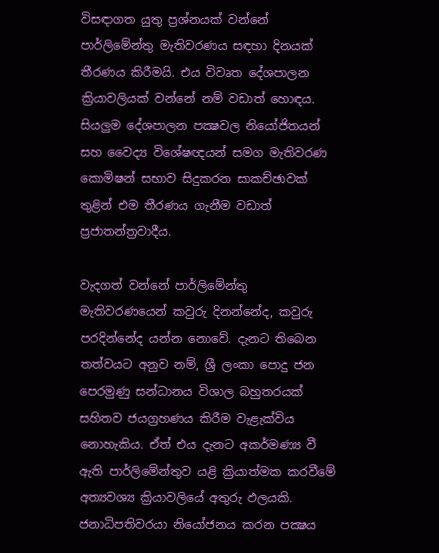විසඳාගත යුතු ප්‍රශ්නයක් වන්නේ පාර්ලිමේන්තු මැතිවරණය සඳහා දිනයක් තීරණය කිරීමයි. එය විවෘත දේශපාලන ක්‍රියාවලියක් වන්නේ නම් වඩාත් හොඳය. සියලුම දේශපාලන පක්‍ෂවල නියෝජිතයන් සහ වෛද්‍ය විශේෂඥයන් සමග මැතිවරණ කොමිෂන් සභාව සිදුකරන සාකච්ඡාවක් තුළින් එම තීරණය ගැනීම වඩාත් ප්‍රජාතන්ත්‍රවාදීය.

වැදගත් වන්නේ පාර්ලිමේන්තු මැතිවරණයෙන් කවුරු දිනන්නේද, කවුරු පරදින්නේද යන්න නොවේ. දැනට තිබෙන තත්වයට අනුව නම්, ශ්‍රී ලංකා පොදු ජන පෙරමුණු සන්ධානය විශාල බහුතරයක් සහිතව ජයග්‍රහණය කිරීම වැළැක්විය නොහැකිය. ඒත් එය දැනට අකර්මණ්‍ය වී ඇති පාර්ලිමේන්තුව යළි ක්‍රියාත්මක කරවීමේ අත්‍යවශ්‍ය ක්‍රියාවලියේ අතුරු ඵලයකි. ජනාධිපතිවරයා නියෝජනය කරන පක්‍ෂය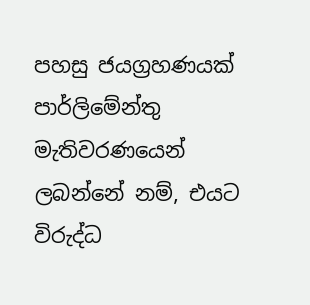පහසු ජයග්‍රහණයක් පාර්ලිමේන්තු මැතිවරණයෙන් ලබන්නේ නම්, එයට විරුද්ධ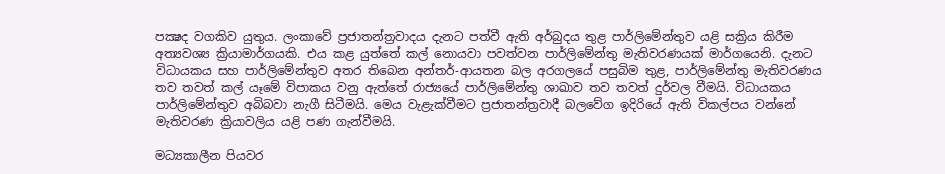පක්‍ෂද වගකිව යුතුය. ලංකාවේ ප්‍රජාතන්ත්‍රවාදය දැනට පත්වී ඇති අර්බුදය තුළ පාර්ලිමේන්තුව යළි සක්‍රිය කිරීම අත්‍යවශ්‍ය ක්‍රියාමාර්ගයකි. එය කළ යුත්තේ කල් නොයවා පවත්වන පාර්ලිමේන්තු මැතිවරණයක් මාර්ගයෙනි. දැනට විධායකය සහ පාර්ලිමේන්තුව අතර තිබෙන අන්තර්-ආයතන බල අරගලයේ පසුබිම තුළ, පාර්ලිමේන්තු මැතිවරණය තව තවත් කල් යෑමේ විපාකය වනු ඇත්තේ රාජ්‍යයේ පාර්ලිමේන්තු ශාඛාව තව තවත් දුර්වල වීමයි. විධායකය පාර්ලිමේන්තුව අබිබවා නැගී සිටීමයි. මෙය වැළැක්වීමට ප්‍රජාතන්ත්‍රවාදී බලවේග ඉදිරියේ ඇති විකල්පය වන්නේ මැතිවරණ ක්‍රියාවලිය යළි පණ ගැන්වීමයි.

මධ්‍යකාලීන පියවර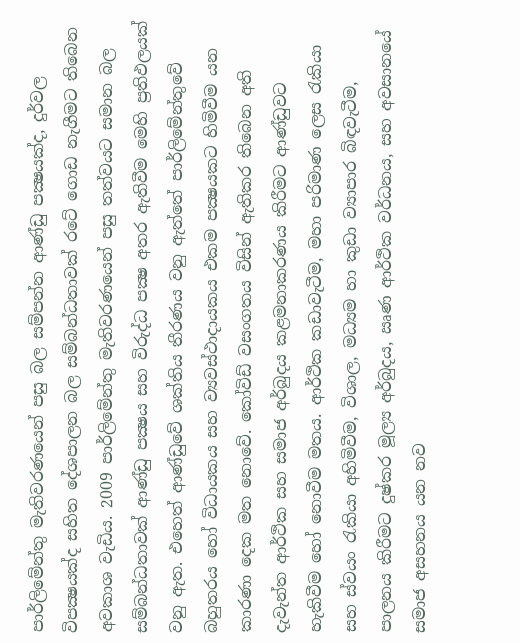පාර්ලිමේන්තු මැතිවරණයෙන් පසු බල සම්පන්න ආණ්ඩු පක්‍ෂයක්ද, දුර්වල විපක්‍ෂයක්ද සහිත දේශපාලන බල සම්බන්ධතාවක් රටේ ගොඩ නැගීමට තිබෙන අවකාශ වැඩිය. 2009 පාර්ලිමේන්තු මැතිවරණයෙන් පසු තත්වයට සමාන බල සම්බන්ධතාවක් ආණ්ඩු පක්‍ෂය සහ විරුද්ධ පක්‍ෂ අතර ඇතිවීම මෙහි ප්‍රතිඵලයක් වනු ඇත. එහෙත් ආණ්ඩුවේ ශක්තිය තීරණය වනු ඇත්තේ පාර්ලිමේන්තුවේ බහුතරය හෝ විධායකය සහ ව්‍යවස්ථාදායකය එකම පක්‍ෂයකට හිමිවීම යන කාරණා දෙක මත නොවේ. කෝවිඩ් වසංගතය විසින් ඇතිකර තිබෙන අති දැවැන්ත ආර්ථික සහ සමාජ අර්බුදය කළමනාකරණය කිරීමට ආණ්ඩුවට හැකිවීම හෝ නොවීම මතය. ආර්ථික කඩාවැටීම, මහා පරිමාණ ලෙස රැකියා සහ ස්වයං රැකියා අහිමිවීම, විශාල, මධ්‍යම හා කුඩා ව්‍යාපාර බිඳවැටීම, පාලනය කිරීමට දුෂ්කර මූල්‍ය අර්බුදය, ඍණ ආර්ථික වර්ධනය, සහ අවසානයේ සමාජ අසහනය යන නව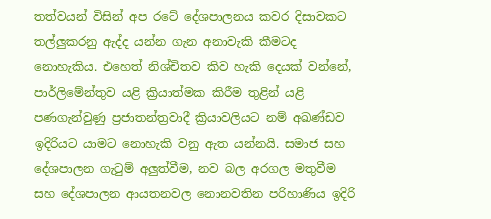තත්වයන් විසින් අප රටේ දේශපාලනය කවර දිසාවකට තල්ලුකරනු ඇද්ද යන්න ගැන අනාවැකි කීමටද නොහැකිය. එහෙත් නිශ්චිතව කිව හැකි දෙයක් වන්නේ, පාර්ලිමේන්තුව යළි ක්‍රියාත්මක කිරීම තුළින් යළි පණගැන්වුණු ප්‍රජාතන්ත්‍රවාදී ක්‍රියාවලියට නම් අඛණ්ඩව ඉදිරියට යාමට නොහැකි වනු ඇත යන්නයි. සමාජ සහ දේශපාලන ගැටුම් අලුත්වීම, නව බල අරගල මතුවීම සහ දේශපාලන ආයතනවල නොනවතින පරිහාණිය ඉදිරි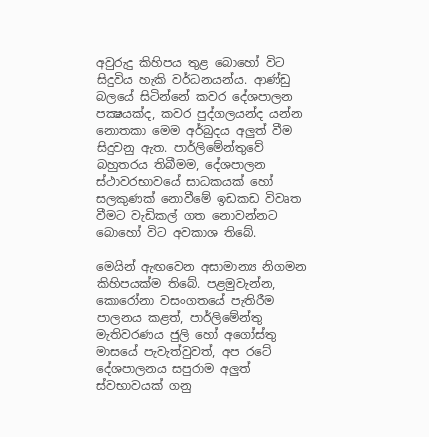අවුරුදු කිහිපය තුළ බොහෝ විට සිදුවිය හැකි වර්ධනයන්ය. ආණ්ඩු බලයේ සිටින්නේ කවර දේශපාලන පක්‍ෂයක්ද, කවර පුද්ගලයන්ද යන්න නොතකා මෙම අර්බුදය අලුත් වීම සිදුවනු ඇත. පාර්ලිමේන්තුවේ බහුතරය තිබීමම, දේශපාලන ස්ථාවරභාවයේ සාධකයක් හෝ සලකුණක් නොවීමේ ඉඩකඩ විවෘත වීමට වැඩිකල් ගත නොවන්නට බොහෝ විට අවකාශ තිබේ.

මෙයින් ඇඟවෙන අසාමාන්‍ය නිගමන කිහිපයක්ම තිබේ. පළමුවැන්න, කොරෝනා වසංගතයේ පැතිරීම පාලනය කළත්, පාර්ලිමේන්තු මැතිවරණය ජුලි හෝ අගෝස්තු මාසයේ පැවැත්වුවත්, අප රටේ දේශපාලනය සපුරාම අලුත් ස්වභාවයක් ගනු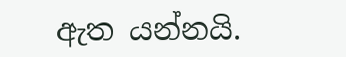ඇත යන්නයි.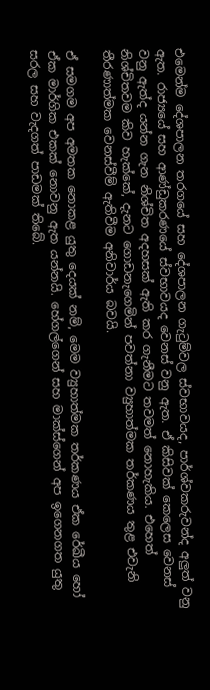එමෙන්ම දේශපාලන තරගයේ සහ දේශපාලන ගැටුම්වල ස්වභාවයද, පාර්ශ්වකරුවන්ද අලුත් වනු ඇත. රාජ්‍යයේ සහ ආණ්ඩුකරණයේ ස්වභාවයද වෙනස් වනු ඇත. ඒ කිසිවක් කෙලෙස වෙනස් වනු ඇත්ද යන්න ගැන නිශ්චිත අදහසක් ඇති කර ගැනීමට තවමත් නොහැකිය. එහෙත් නිශ්චිතවම කිව හැක්කේ, දැනට ගොඩනැගෙමින් පවත්නා ව්‍යුහාත්මක තර්කණය තුළ එවැනි තීරණාත්මක වෙනස්වීම් ඇතිවීම අනිවාර්ය බවයි.

ඒ සමගම අප අමතක නොකළ යුතු දෙයක් නම්, මෙම ව්‍යුහාත්මක තර්කණය ඒක රේඛීය හෝ ඒක මාර්ගික එකක් නොවනු ඇත යන්නයි. හේගල්ගෙන් සහ මාක්ස්ගෙන් අප ඉගෙනගත යුතු සරල සහ වැදගත් පාඩමක් තිබේ.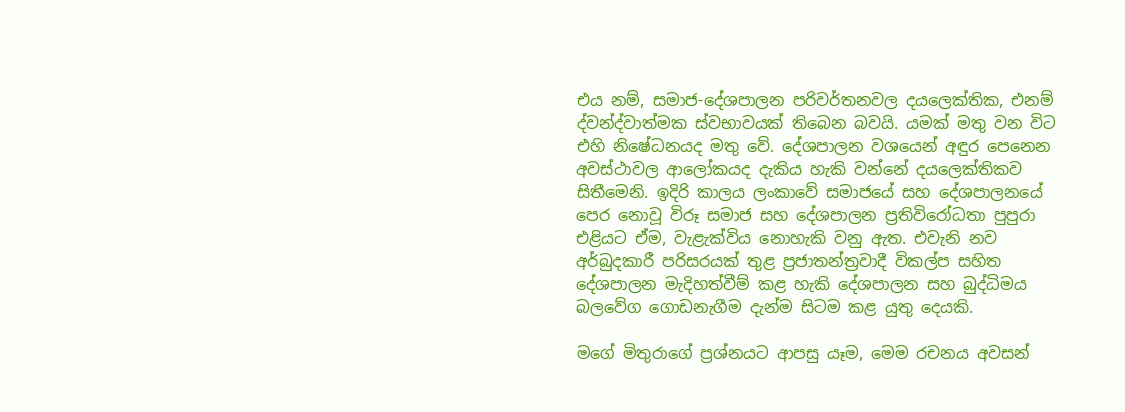එය නම්, සමාජ-දේශපාලන පරිවර්තනවල දයලෙක්තික, එනම් ද්වන්ද්වාත්මක ස්වභාවයක් තිබෙන බවයි. යමක් මතු වන විට එහි නිෂේධනයද මතු වේ. දේශපාලන වශයෙන් අඳුර පෙනෙන අවස්ථාවල ආලෝකයද දැකිය හැකි වන්නේ දයලෙක්තිකව සිතීමෙනි. ඉදිරි කාලය ලංකාවේ සමාජයේ සහ දේශපාලනයේ පෙර නොවූ විරූ සමාජ සහ දේශපාලන ප්‍රතිවිරෝධතා පුපුරා එළියට ඒම, වැළැක්විය නොහැකි වනු ඇත. එවැනි නව අර්බුදකාරී පරිසරයක් තුළ ප්‍රජාතන්ත්‍රවාදී විකල්ප සහිත දේශපාලන මැදිහත්වීම් කළ හැකි දේශපාලන සහ බුද්ධිමය බලවේග ගොඩනැගීම දැන්ම සිටම කළ යුතු දෙයකි.

මගේ මිතුරාගේ ප්‍රශ්නයට ආපසු යෑම, මෙම රචනය අවසන්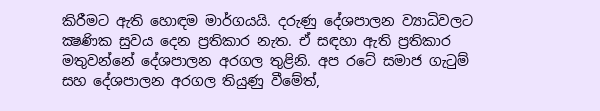කිරීමට ඇති හොඳම මාර්ගයයි. දරුණු දේශපාලන ව්‍යාධිවලට ක්‍ෂණික සුවය දෙන ප්‍රතිකාර නැත. ඒ සඳහා ඇති ප්‍රතිකාර මතුවන්නේ දේශපාලන අරගල තුළිනි. අප රටේ සමාජ ගැටුම් සහ දේශපාලන අරගල තියුණු වීමේත්,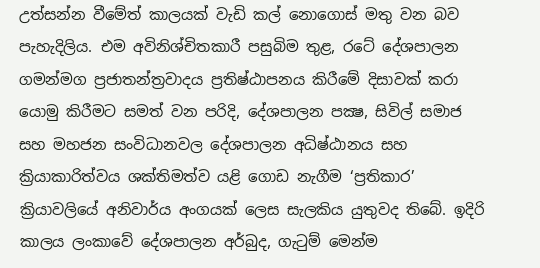උත්සන්න වීමේත් කාලයක් වැඩි කල් නොගොස් මතු වන බව පැහැදිලිය. එම අවිනිශ්චිතකාරී පසුබිම තුළ, රටේ දේශපාලන ගමන්මග ප්‍රජාතන්ත්‍රවාදය ප්‍රතිෂ්ඨාපනය කිරීමේ දිසාවක් කරා යොමු කිරීමට සමත් වන පරිදි, දේශපාලන පක්‍ෂ, සිවිල් සමාජ සහ මහජන සංවිධානවල දේශපාලන අධිෂ්ඨානය සහ ක්‍රියාකාරිත්වය ශක්තිමත්ව යළි ගොඩ නැගීම ‘ප්‍රතිකාර’ ක්‍රියාවලියේ අනිවාර්ය අංගයක් ලෙස සැලකිය යුතුවද තිබේ. ඉදිරි කාලය ලංකාවේ දේශපාලන අර්බුද, ගැටුම් මෙන්ම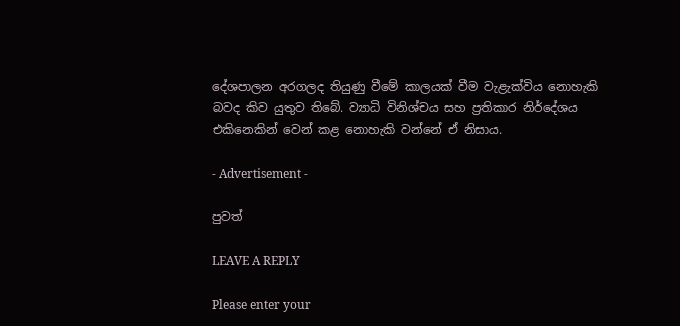දේශපාලන අරගලද තියුණු වීමේ කාලයක් වීම වැළැක්විය නොහැකි බවද කිව යුතුව තිබේ. ව්‍යාධි විනිශ්චය සහ ප්‍රතිකාර නිර්දේශය එකිනෙකින් වෙන් කළ නොහැකි වන්නේ ඒ නිසාය.

- Advertisement -

පුවත්

LEAVE A REPLY

Please enter your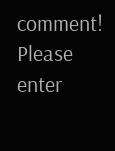comment!
Please enter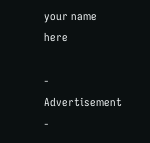your name here

- Advertisement -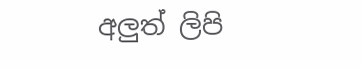අලුත් ලිපි